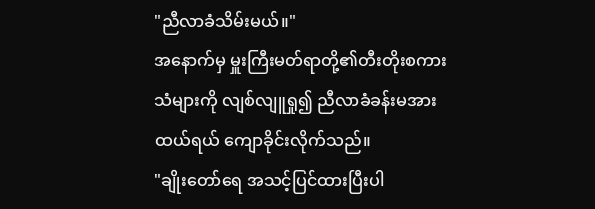"ညီလာခံသိမ်းမယ်။"
အနောက်မှ မှူးကြီးမတ်ရာတို့၏တီးတိုးစကားသံများကို လျစ်လျူရှု၍ ညီလာခံခန်းမအား ထယ်ရယ် ကျောခိုင်းလိုက်သည်။
"ချိုးတော်ရေ အသင့်ပြင်ထားပြီးပါ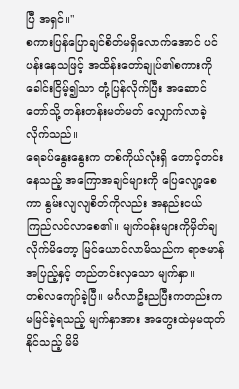ပြီ အရှင်။"
စကားပြန်ပြောချင်စိတ်မရှိလောက်အောင် ပင်ပန်းနေသဖြင့် အထိန်းတော်ချုပ်၏စကားကို ခေါင်းငြိမ့်၍သာ တုံ့ပြန်လိုက်ပြီး အဆောင်တော်သို့ တန်းတန်းမတ်မတ် လျှောက်လာခဲ့လိုက်သည်။
ရေခပ်နွေးနွေးက တစ်ကိုယ်လုံးရှိ တောင့်တင်းနေသည့် အကြောအချင်များကို ပြေလျော့စေကာ နွမ်းလျလျစိတ်ကိုလည်း အနည်းငယ် ကြည်လင်လာစေ၏။ မျက်ဝန်းများကိုမှိတ်ချလိုက်မိတော့ မြင်ယောင်လာမိသည်က ရာဇမာန်အပြည့်နှင့် တည်တင်းလှသော မျက်နှာ။
တစ်လကျော်ခဲ့ပြီ။ မင်္ဂလာဦးညပြီးကတည်းက မမြင်ခဲ့ရသည့် မျက်နှာအား အတွေးထဲမှမထုတ်နိုင်သည့် မိမိ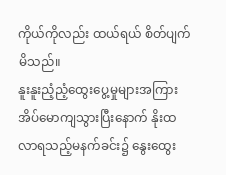ကိုယ်ကိုလည်း ထယ်ရယ် စိတ်ပျက်မိသည်။
နူးနူးညံ့ညံ့ထွေးပွေ့မှုများအကြား အိပ်မောကျသွားပြီးနောက် နိုးထလာရသည့်မနက်ခင်း၌ နွေးထွေး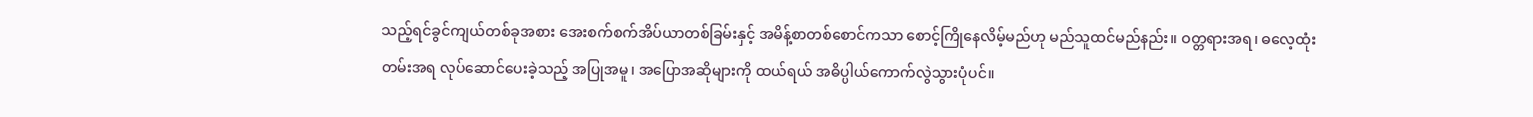သည့်ရင်ခွင်ကျယ်တစ်ခုအစား အေးစက်စက်အိပ်ယာတစ်ခြမ်းနှင့် အမိန့်စာတစ်စောင်ကသာ စောင့်ကြိုနေလိမ့်မည်ဟု မည်သူထင်မည်နည်း။ ဝတ္တရားအရ၊ ဓလေ့ထုံးတမ်းအရ လုပ်ဆောင်ပေးခဲ့သည့် အပြုအမူ၊ အပြောအဆိုများကို ထယ်ရယ် အဓိပ္ပါယ်ကောက်လွဲသွားပုံပင်။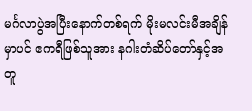မင်္ဂလာပွဲအပြီးနောက်တစ်ရက် မိုးမလင်းမီအချိန်မှာပင် ဧကရီဖြစ်သူအား နဂါးတံဆိပ်တော်နှင့်အတူ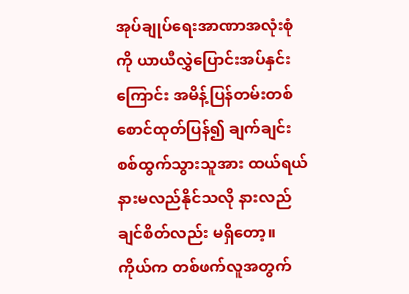အုပ်ချုပ်ရေးအာဏာအလုံးစုံကို ယာယီလွှဲပြောင်းအပ်နှင်းကြောင်း အမိန့်ပြန်တမ်းတစ်စောင်ထုတ်ပြန်၍ ချက်ချင်း စစ်ထွက်သွားသူအား ထယ်ရယ် နားမလည်နိုင်သလို နားလည်ချင်စိတ်လည်း မရှိတော့။ ကိုယ်က တစ်ဖက်လူအတွက်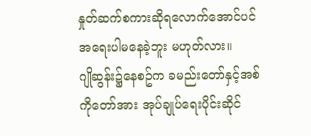နှုတ်ဆက်စကားဆိုရလောက်အောင်ပင် အရေးပါမနေခဲ့ဘူး မဟုတ်လား။
ဂျိုဆွန်း၌နေစဥ်က ခမည်းတော်နှင့်အစ်ကိုတော်အား အုပ်ချုပ်ရေးပိုင်းဆိုင်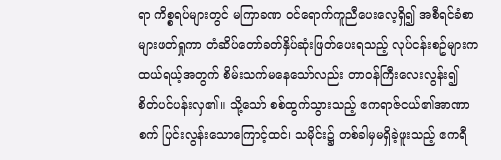ရာ ကိစ္စရပ်များတွင် မကြာခဏ ဝင်ရောက်ကူညီပေးလေ့ရှိ၍ အစီရင်ခံစာများဖတ်ရှုကာ တံဆိပ်တော်ခတ်နှိပ်ဆုံးဖြတ်ပေးရသည့် လုပ်ငန်းစဥ်များက ထယ်ရယ့်အတွက် စိမ်းသက်မနေသော်လည်း တာဝန်ကြီးလေးလွန်း၍ စိတ်ပင်ပန်းလှ၏။ သို့သော် စစ်ထွက်သွားသည့် ဧကရာဇ်ငယ်၏အာဏာစက် ပြင်းလွန်းသောကြောင့်ထင်၊ သမိုင်း၌ တစ်ခါမှမရှိခဲ့ဖူးသည့် ဧကရီ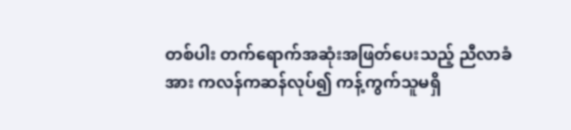တစ်ပါး တက်ရောက်အဆုံးအဖြတ်ပေးသည့် ညီလာခံအား ကလန်ကဆန်လုပ်၍ ကန့်ကွက်သူမရှိ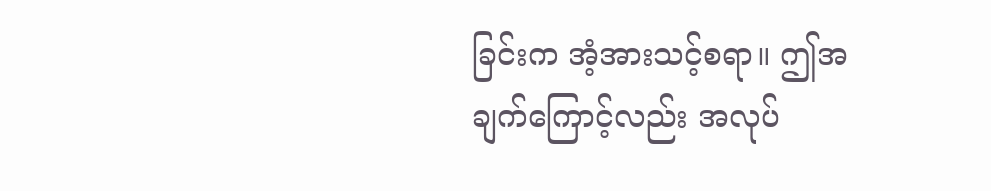ခြင်းက အံ့အားသင့်စရာ။ ဤအချက်ကြောင့်လည်း အလုပ်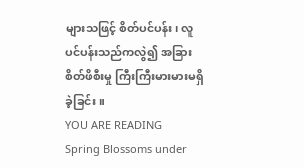များသဖြင့် စိတ်ပင်ပန်း၊ လူပင်ပန်းသည်ကလွဲ၍ အခြားစိတ်ဖိစီးမှု ကြီးကြီးမားမားမရှိခဲ့ခြင်း။
YOU ARE READING
Spring Blossoms under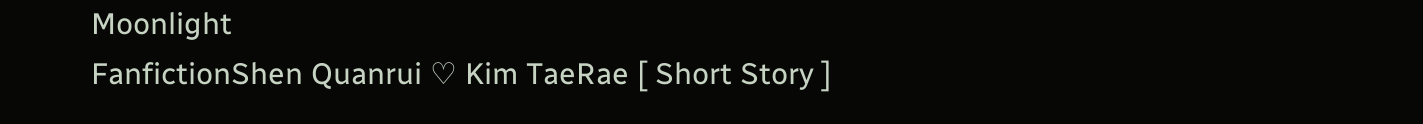Moonlight
FanfictionShen Quanrui ♡ Kim TaeRae [ Short Story ]